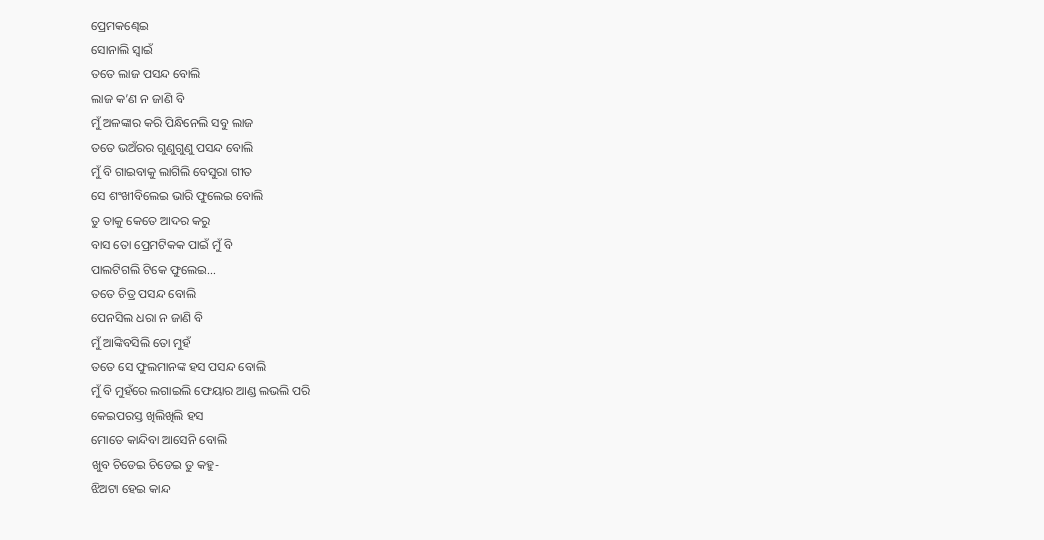ପ୍ରେମକଣ୍ଢେଇ
ସୋନାଲି ସ୍ୱାଇଁ
ତତେ ଲାଜ ପସନ୍ଦ ବୋଲି
ଲାଜ କ’ଣ ନ ଜାଣି ବି
ମୁଁ ଅଳଙ୍କାର କରି ପିନ୍ଧିନେଲି ସବୁ ଲାଜ
ତତେ ଭଅଁରର ଗୁଣୁଗୁଣୁ ପସନ୍ଦ ବୋଲି
ମୁଁ ବି ଗାଇବାକୁ ଲାଗିଲି ବେସୁରା ଗୀତ
ସେ ଶଂଖୀବିଲେଇ ଭାରି ଫୁଲେଇ ବୋଲି
ତୁ ତାକୁ କେତେ ଆଦର କରୁ
ବାସ ତୋ ପ୍ରେମଟିକକ ପାଇଁ ମୁଁ ବି
ପାଲଟିଗଲି ଟିକେ ଫୁଲେଇ…
ତତେ ଚିତ୍ର ପସନ୍ଦ ବୋଲି
ପେନସିଲ ଧରା ନ ଜାଣି ବି
ମୁଁ ଆଙ୍କିବସିଲି ତୋ ମୁହଁ
ତତେ ସେ ଫୁଲମାନଙ୍କ ହସ ପସନ୍ଦ ବୋଲି
ମୁଁ ବି ମୁହଁରେ ଲଗାଇଲି ଫେୟାର ଆଣ୍ଡ ଲଭଲି ପରି
କେଇପରସ୍ତ ଖିଲିଖିଲି ହସ
ମୋତେ କାନ୍ଦିବା ଆସେନି ବୋଲି
ଖୁବ ଚିଡେଇ ଚିଡେଇ ତୁ କହୁ-
ଝିଅଟା ହେଇ କାନ୍ଦ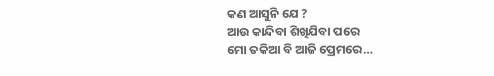କଣ ଆସୁନି ଯେ ?
ଆଉ କାନ୍ଦିବା ଶିଖିଯିବା ପରେ
ମୋ ତକିଆ ବି ଆଜି ପ୍ରେମରେ…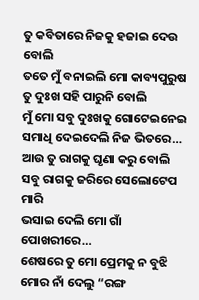ତୁ କବିତାରେ ନିଜକୁ ହଜାଇ ଦେଉ ବୋଲି
ତତେ ମୁଁ ବନାଇଲି ମୋ କାବ୍ୟପୁରୁଷ
ତୁ ଦୁଃଖ ସହି ପାରୁନି ବୋଲି
ମୁଁ ମୋ ସବୁ ଦୁଃଖକୁ ଗୋଟେଇନେଇ
ସମାଧି ଦେଇଦେଲି ନିଜ ଭିତରେ…
ଆଉ ତୁ ରାଗକୁ ଘୃଣା କରୁ ବୋଲି
ସବୁ ରାଗକୁ ଜରିରେ ସେଲୋଟେପ ମାରି
ଭସାଇ ଦେଲି ମୋ ଗାଁ ପୋଖରୀରେ…
ଶେଷରେ ତୁ ମୋ ପ୍ରେମକୁ ନ ବୁଝି
ମୋର ନାଁ ଦେଲୁ “ରଙ୍ଗ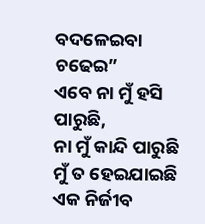ବଦଳେଇବା ଚଢେଇ”
ଏବେ ନା ମୁଁ ହସି ପାରୁଛି,
ନା ମୁଁ କାନ୍ଦି ପାରୁଛି
ମୁଁ ତ ହେଇଯାଇଛି ଏକ ନିର୍ଜୀବ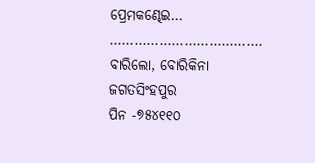ପ୍ରେମକଣ୍ଢେଇ…
……………………………….
ବାରିଲୋ, ବୋରିକିନା
ଜଗତସିଂହପୁର
ପିନ -୭୫୪୧୧୦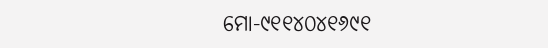ମୋ-୯୧୧୪୦୪୧୬୯୧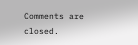Comments are closed.